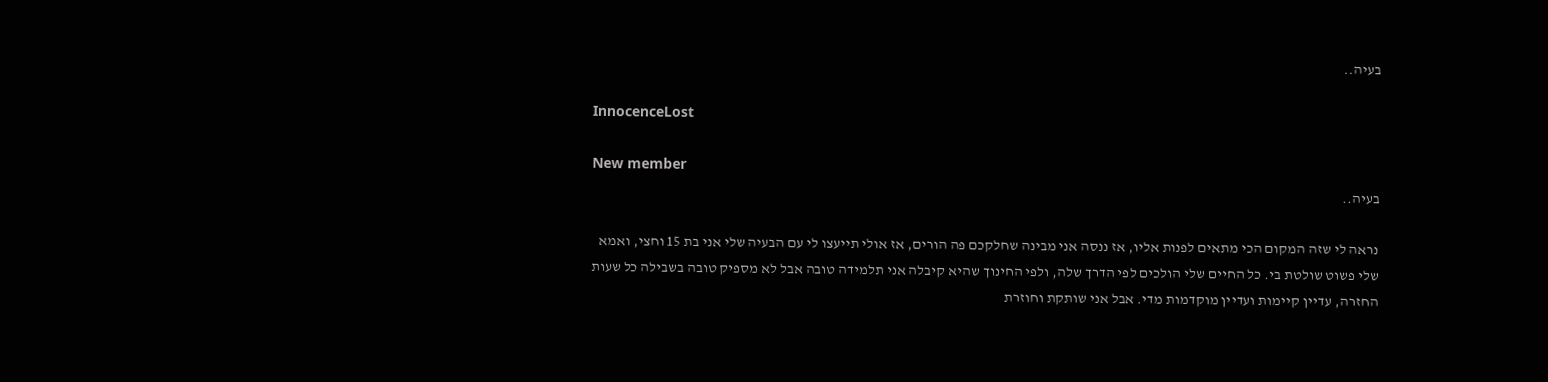בעיה..

InnocenceLost

New member
בעיה..

נראה לי שזה המקום הכי מתאים לפנות אליו, אז ננסה אני מבינה שחלקכם פה הורים, אז אולי תייעצו לי עם הבעיה שלי אני בת 15 וחצי, ואמא שלי פשוט שולטת בי. כל החיים שלי הולכים לפי הדרך שלה, ולפי החינוך שהיא קיבלה אני תלמידה טובה אבל לא מספיק טובה בשבילה כל שעות החזרה, עדיין קיימות ועדיין מוקדמות מדי. אבל אני שותקת וחוזרת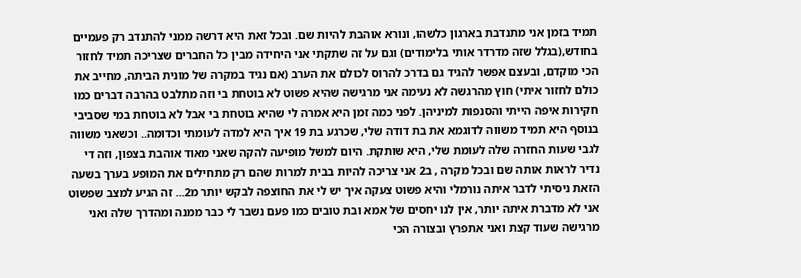תמיד בזמן אני מתנדבת בארגון כלשהו, ונורא אוהבת להיות שם. ובכל זאת היא דרשה ממני להתנדב רק פעמיים בחודש,(בגלל שזה מדרדר אותי בלימודים) וגם על זה שתקתי אני היחידה מבין כל החברים שצריכה תמיד לחזור הכי מוקדם, ובעצם אפשר להגיד גם בדרכ להרוס לכולם את הערב (אם נגיד במקרה של מונית הביתה, מחייב את כולם לחזור איתי) חוץ מהרגשה לא נעימה אני מרגישה שהיא פשוט לא בוטחת בי וזה מתלבט בהרבה דברים כמו חקירות איפה הייתי והסנפות למיניהן. לפני כמה זמן היא אמרה לי שהיא בוטחת בי אבל לא בוטחת במי שסביבי בנוסף היא תמיד משווה לדוגמא את בת דודה שלי, שכרגע בת 19 איך היא למדה לעומתי וכדומה.. וכשאני משווה לגבי שעות החזרה שלה לעומת שלי, היא שותקת. היום למשל מופיעה להקה שאני מאוד אוהבת בצפון, וזה די נדיר לראות אותה שם ובכל מקרה , ב2 אני צריכה להיות בבית למרות שהם רק מתחילים את המופע בערך בשעה הזאת ניסיתי לדבר איתה נורמלי והיא פשוט צעקה איך יש לי את החוצפה לבקש יותר מ2... זה הגיע למצב שפשוט אני לא מדברת איתה יותר, אין לנו יחסים של אמא ובת טובים כמו פעם נשבר לי כבר ממנה ומהדרך שלה ואני מרגישה שעוד קצת ואני אתפרץ ובצורה הכי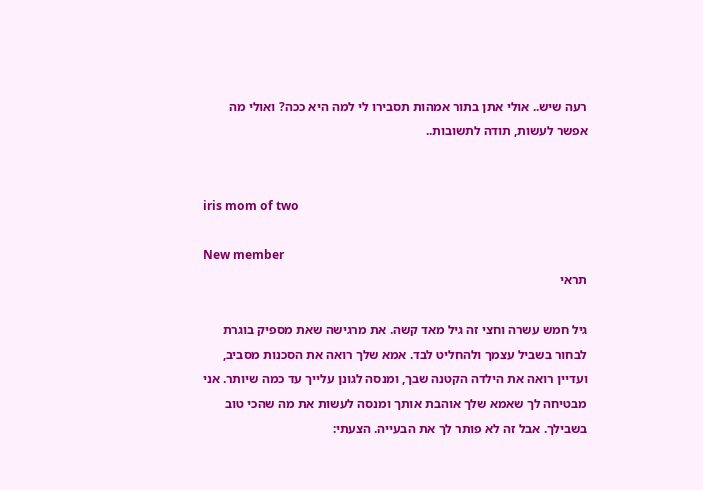רעה שיש.. אולי אתן בתור אמהות תסבירו לי למה היא ככה? ואולי מה אפשר לעשות, תודה לתשובות..


iris mom of two

New member
תראי

גיל חמש עשרה וחצי זה גיל מאד קשה. את מרגישה שאת מספיק בוגרת לבחור בשביל עצמך ולהחליט לבד. אמא שלך רואה את הסכנות מסביב, ועדיין רואה את הילדה הקטנה שבך, ומנסה לגונן עלייך עד כמה שיותר. אני מבטיחה לך שאמא שלך אוהבת אותך ומנסה לעשות את מה שהכי טוב בשבילך. אבל זה לא פותר לך את הבעייה. הצעתי: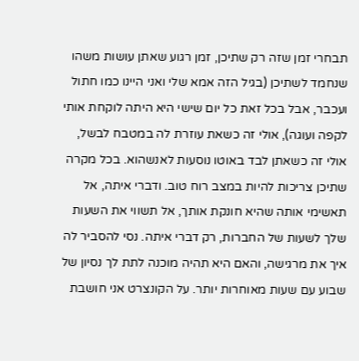תבחרי זמן שזה רק שתיכן, זמן רגוע שאתן עושות משהו שנחמד לשתיכן (בגיל הזה אמא שלי ואני היינו כמו חתול ועכבר, אבל בכל זאת כל יום שישי היא היתה לוקחת אותי לקפה ועוגה), אולי זה כשאת עוזרת לה במטבח לבשל, אולי זה כשאתן לבד באוטו נוסעות לאנשהוא. בכל מקרה שתיכן צריכות להיות במצב רוח טוב. ודברי איתה, אל תאשימי אותה שהיא חונקת אותך, אל תשווי את השעות שלך לשעות של החברות, רק דברי איתה. נסי להסביר לה איך את מרגישה, והאם היא תהיה מוכנה לתת לך נסיון של שבוע עם שעות מאוחרות יותר. על הקונצרט אני חושבת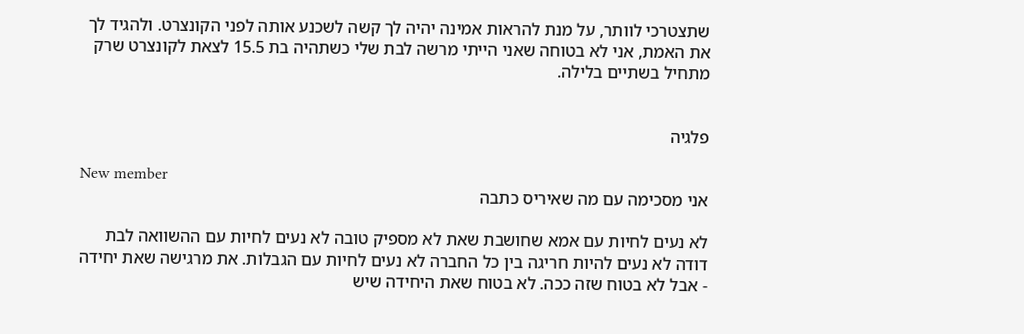שתצטרכי לוותר, על מנת להראות אמינה יהיה לך קשה לשכנע אותה לפני הקונצרט. ולהגיד לך את האמת, אני לא בטוחה שאני הייתי מרשה לבת שלי כשתהיה בת 15.5 לצאת לקונצרט שרק מתחיל בשתיים בלילה.


פלגיה

New member
אני מסכימה עם מה שאיריס כתבה

לא נעים לחיות עם אמא שחושבת שאת לא מספיק טובה לא נעים לחיות עם ההשוואה לבת דודה לא נעים להיות חריגה בין כל החברה לא נעים לחיות עם הגבלות. את מרגישה שאת יחידה - אבל לא בטוח שזה ככה. לא בטוח שאת היחידה שיש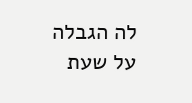לה הגבלה על שעת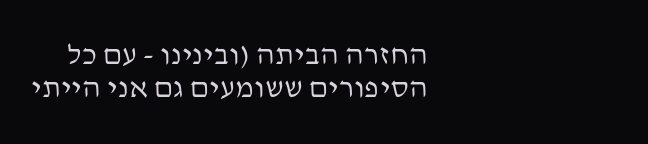החזרה הביתה (ובינינו - עם כל הסיפורים ששומעים גם אני הייתי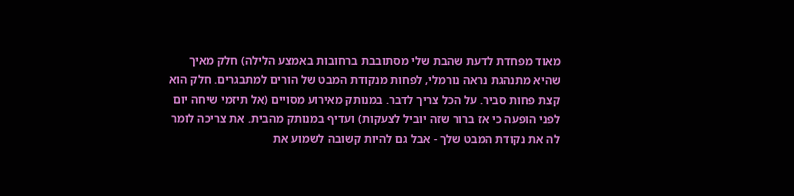מאוד מפחדת לדעת שהבת שלי מסתובבת ברחובות באמצע הלילה) חלק מאיך שהיא מתנהגת נראה נורמלי, לפחות מנקודת המבט של הורים למתבגרים. חלק הוא קצת פחות סביר. על הכל צריך לדבר. במנותק מאירוע מסויים (אל תיזמי שיחה יום לפני הופעה כי אז ברור שזה יוביל לצעקות) ועדיף במנותק מהבית. את צריכה לומר לה את נקודת המבט שלך - אבל גם להיות קשובה לשמוע את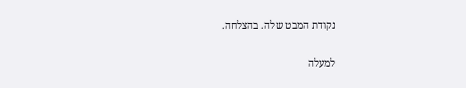נקודת המבט שלה. בהצלחה.

למעלה